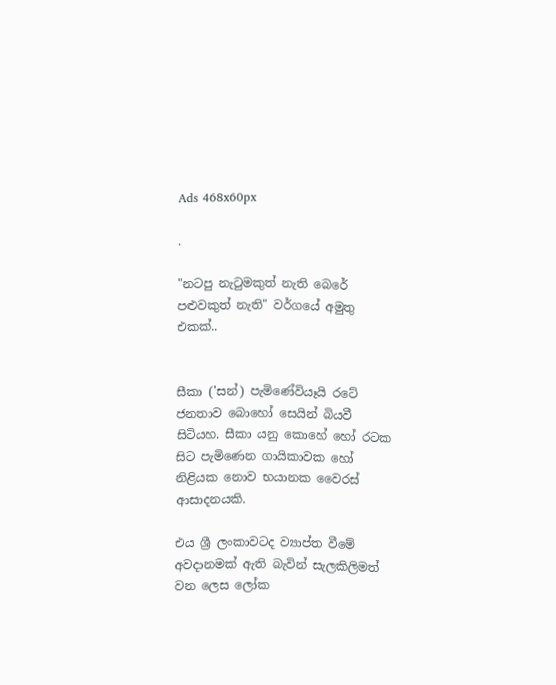Ads 468x60px

.

"නටපු නැටුමකුත් නැති බෙරේ පළුවකුත් නැති" වර්ගයේ අමුතු එකක්‌..


සීකා ('සන්) පැමිණේවියෑයි රටේ ජනතාව බොහෝ සෙයින් බියවී සිටියහ. සීකා යනු කොහේ හෝ රටක සිට පැමිණෙන ගායිකාවක හෝ නිළියක නොව භයානක වෛරස්‌ ආසාදනයකි.

එය ශ්‍රී ලංකාවටද ව්‍යාප්ත වීමේ අවදානමක්‌ ඇති බැවින් සැලකිලිමත් වන ලෙස ලෝක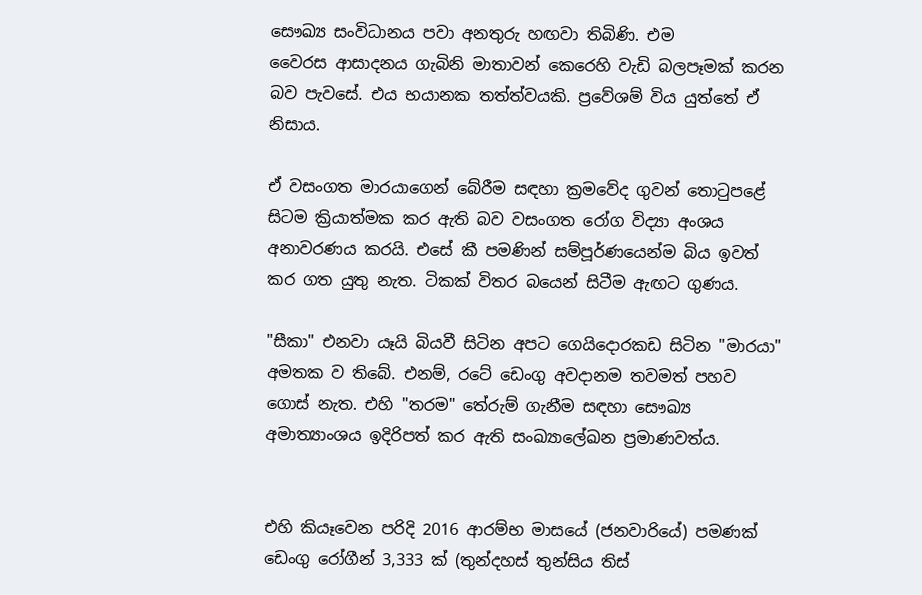සෞඛ්‍ය සංවිධානය පවා අනතුරු හඟවා තිබිණි. එම
වෛරස ආසාදනය ගැබිනි මාතාවන් කෙරෙහි වැඩි බලපෑමක්‌ කරන බව පැවසේ. එය භයානක තත්ත්වයකි. ප්‍රවේශම් විය යුත්තේ ඒ නිසාය.

ඒ වසංගත මාරයාගෙන් බේරීම සඳහා ක්‍රමවේද ගුවන් තොටුපළේ සිටම ක්‍රියාත්මක කර ඇති බව වසංගත රෝග විද්‍යා අංශය අනාවරණය කරයි. එසේ කී පමණින් සම්පූර්ණයෙන්ම බිය ඉවත් කර ගත යුතු නැත. ටිකක්‌ විතර බයෙන් සිටීම ඇඟට ගුණය.

"සීකා" එනවා යෑයි බියවී සිටින අපට ගෙයිදොරකඩ සිටින "මාරයා" අමතක ව තිබේ. එනම්, රටේ ඩෙංගු අවදානම තවමත් පහව ගොස්‌ නැත. එහි "තරම" තේරුම් ගැනීම සඳහා සෞඛ්‍ය අමාත්‍යාංශය ඉදිරිපත් කර ඇති සංඛ්‍යාලේඛන ප්‍රමාණවත්ය.


එහි කියෑවෙන පරිදි 2016 ආරම්භ මාසයේ (ජනවාරියේ) පමණක්‌ ඩෙංගු රෝගීන් 3,333 ක්‌ (තුන්දහස්‌ තුන්සිය තිස්‌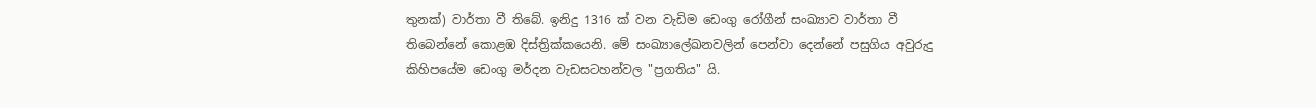තුනක්‌) වාර්තා වී තිබේ. ඉනිදු 1316 ක්‌ වන වැඩිම ඩෙංගු රෝගීන් සංඛ්‍යාව වාර්තා වී තිබෙන්නේ කොළඹ දිස්‌ත්‍රික්‌කයෙනි. මේ සංඛ්‍යාලේඛනවලින් පෙන්වා දෙන්නේ පසුගිය අවුරුදු කිහිපයේම ඩෙංගු මර්දන වැඩසටහන්වල "ප්‍රගතිය" යි.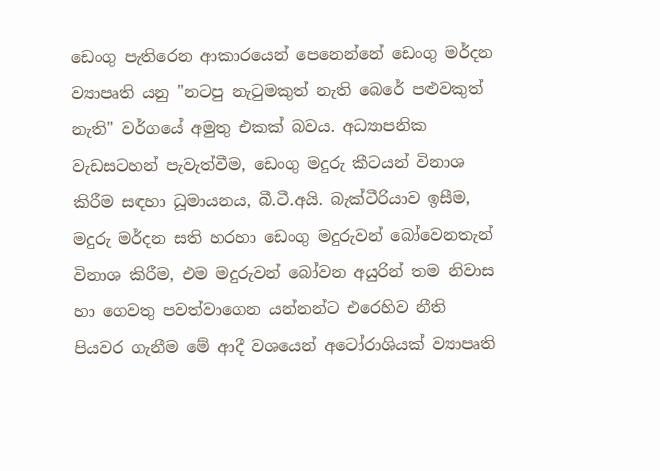ඩෙංගු පැතිරෙන ආකාරයෙන් පෙනෙන්නේ ඩෙංගු මර්දන ව්‍යාපෘති යනු "නටපු නැටුමකුත් නැති බෙරේ පළුවකුත් නැති" වර්ගයේ අමුතු එකක්‌ බවය. අධ්‍යාපනික වැඩසටහන් පැවැත්වීම, ඩෙංගු මදුරු කීටයන් විනාශ කිරීම සඳහා ධූමායනය, බී.ටී.අයි. බැක්‌ටීරියාව ඉසීම, මදුරු මර්දන සති හරහා ඩෙංගු මදුරුවන් බෝවෙනතැන් විනාශ කිරීම, එම මදුරුවන් බෝවන අයුරින් තම නිවාස හා ගෙවතු පවත්වාගෙන යන්නන්ට එරෙහිව නීති පියවර ගැනීම මේ ආදී වශයෙන් අටෝරාශියක්‌ ව්‍යාපෘති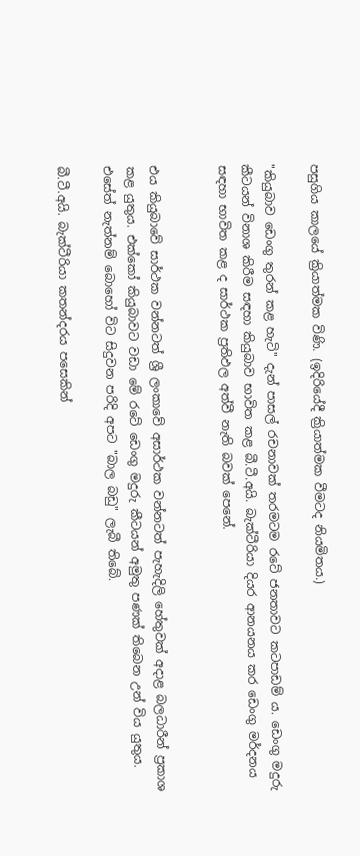පසුගිය කාලයේ ක්‍රියාත්මක විණි. (ඉදිරියේදී ක්‍රියාත්මක වීමටද නියමිතය.)

"කියුබාව ඩෙංගු තුරන් කළ හැටි" දැන් පාසල් රචනාවක්‌ තරමටම රටේ ජනතාවට කටපාඩම් ය. ඩෙංගු මදුරු කීටයන් විනාශ කිරීම සඳහා කියුබාව භාවිත කළ බී.ටී.අයි. බැක්‌ටීරියා දියර ආනයනය කර ඩෙංගු මර්දනය සඳහා භාවිත කළ ද සාර්ථක ප්‍රතිඵල අත්වී නැති බවක්‌ පෙනේ.


එය කියුබාවේ සාර්ථක වන්නටත් ශ්‍රී ලංකාවේ අසාර්ථක වන්නටත් පැහැදිලි හේතුවක්‌ අදාළ බලධාරීන් ප්‍රකාශ කළ යුතුය. එක්‌කෝ කියුබාවට වඩා මේ රටේ ඩෙංගු මදුරු කීටයන් අමුතු පණක්‌ තිබෙන උන් විය යුතුය. එසේත් නැත්නම් බොහෝ විට සිදුවන පරිදි අපට "බාල බඩු" ලැබී තිබේ.

බී.ටී.අයි. බැක්‌ටීරියා කතන්දරය පසෙකින්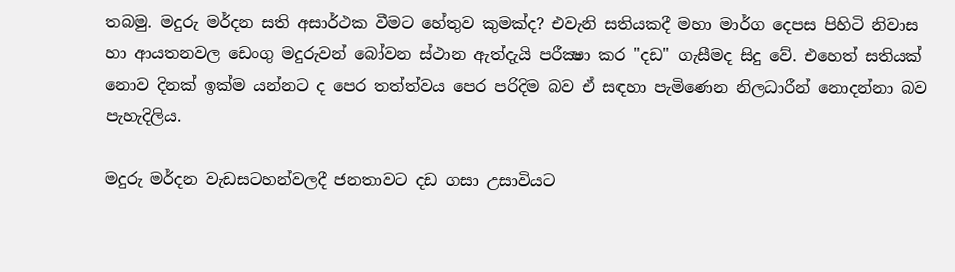තබමු. මදුරු මර්දන සති අසාර්ථක වීමට හේතුව කුමක්‌ද? එවැනි සතියකදී මහා මාර්ග දෙපස පිහිටි නිවාස හා ආයතනවල ඩෙංගු මදුරුවන් බෝවන ස්‌ථාන ඇත්දැයි පරීක්‍ෂා කර "දඩ" ගැසීමද සිදු වේ. එහෙත් සතියක්‌ නොව දිනක්‌ ඉක්‌ම යන්නට ද පෙර තත්ත්වය පෙර පරිදිම බව ඒ සඳහා පැමිණෙන නිලධාරීන් නොදන්නා බව පැහැදිලිය.

මදුරු මර්දන වැඩසටහන්වලදී ජනතාවට දඩ ගසා උසාවියට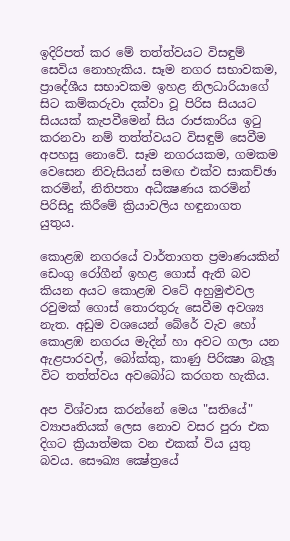ඉදිරිපත් කර මේ තත්ත්වයට විසඳුම් සෙවිය නොහැකිය. සෑම නගර සභාවකම, ප්‍රාදේශීය සභාවකම ඉහළ නිලධාරියාගේ සිට කම්කරුවා දක්‌වා වූ පිරිස සියයට සියයක්‌ කැපවීමෙන් සිය රාජකාරිය ඉටු කරනවා නම් තත්ත්වයට විසඳුම් සෙවීම අපහසු නොවේ. සෑම නගරයකම, ගමකම වෙසෙන නිවැසියන් සමඟ එක්‌ව සාකච්ඡා කරමින්, නිතිපතා අධීක්‍ෂණය කරමින් පිරිසිදු කිරීමේ ක්‍රියාවලිය හඳුනාගත යුතුය.

කොළඹ නගරයේ වාර්තාගත ප්‍රමාණයකින් ඩෙංගු රෝගීන් ඉහළ ගොස්‌ ඇති බව කියන අයට කොළඹ වටේ අහුමුළුවල රවුමක්‌ ගොස්‌ තොරතුරු සෙවීම අවශ්‍ය නැත. අඩුම වශයෙන් බේරේ වැව හෝ කොළඹ නගරය මැදින් හා අවට ගලා යන ඇළපාරවල්, බෝක්‌කු, කාණු පිරික්‍ෂා බැලූ විට තත්ත්වය අවබෝධ කරගත හැකිය.

අප විශ්වාස කරන්නේ මෙය "සතියේ" ව්‍යාපෘතියක්‌ ලෙස නොව වසර පුරා එක දිගට ක්‍රියාත්මක වන එකක්‌ විය යුතු බවය. සෞඛ්‍ය ක්‍ෂේත්‍රයේ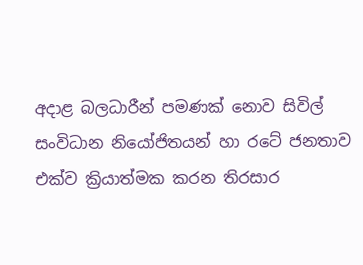අදාළ බලධාරීන් පමණක්‌ නොව සිවිල් සංවිධාන නියෝජිතයන් හා රටේ ජනතාව එක්‌ව ක්‍රියාත්මක කරන තිරසාර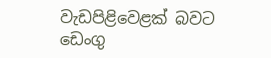වැඩපිළිවෙළක්‌ බවට ඩෙංගු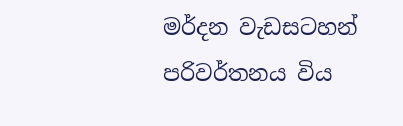මර්දන වැඩසටහන් පරිවර්තනය විය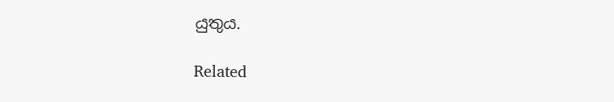යුතුය.

Related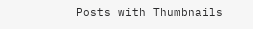Posts with Thumbnails